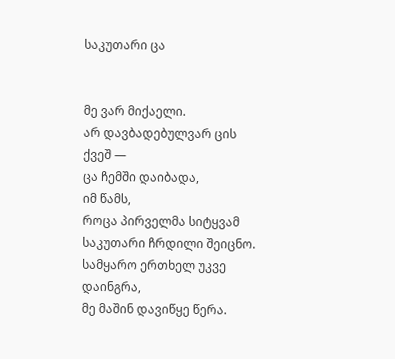საკუთარი ცა


მე ვარ მიქაელი.
არ დავბადებულვარ ცის ქვეშ —
ცა ჩემში დაიბადა,
იმ წამს,
როცა პირველმა სიტყვამ
საკუთარი ჩრდილი შეიცნო.
სამყარო ერთხელ უკვე დაინგრა,
მე მაშინ დავიწყე წერა.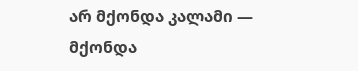არ მქონდა კალამი —
მქონდა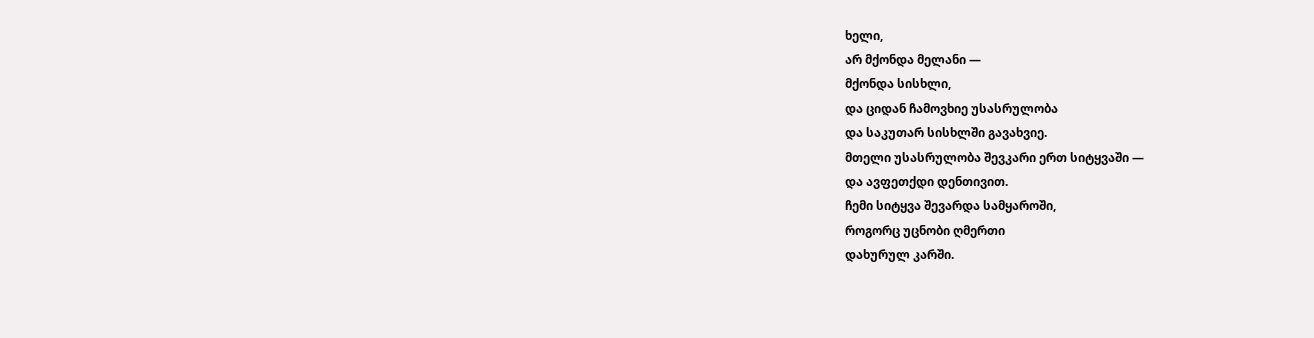ხელი,
არ მქონდა მელანი —
მქონდა სისხლი,
და ციდან ჩამოვხიე უსასრულობა
და საკუთარ სისხლში გავახვიე.
მთელი უსასრულობა შევკარი ერთ სიტყვაში —
და ავფეთქდი დენთივით.
ჩემი სიტყვა შევარდა სამყაროში,
როგორც უცნობი ღმერთი
დახურულ კარში.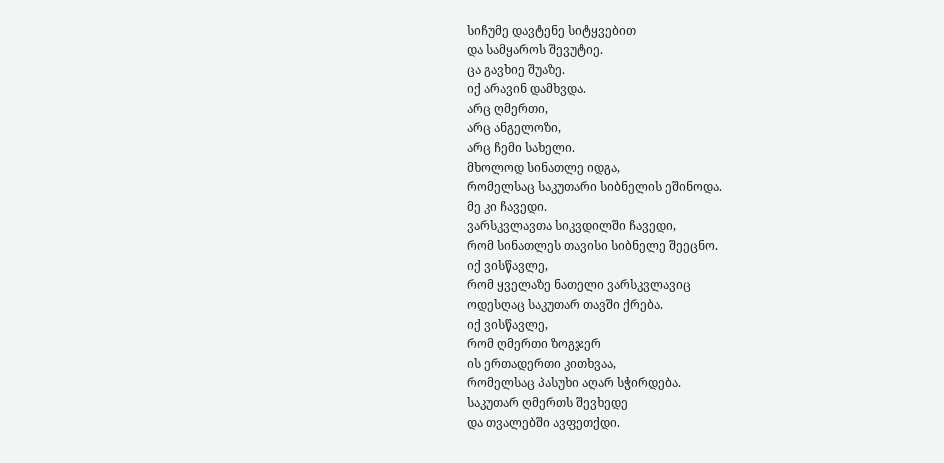სიჩუმე დავტენე სიტყვებით
და სამყაროს შევუტიე.
ცა გავხიე შუაზე.
იქ არავინ დამხვდა.
არც ღმერთი,
არც ანგელოზი,
არც ჩემი სახელი.
მხოლოდ სინათლე იდგა,
რომელსაც საკუთარი სიბნელის ეშინოდა.
მე კი ჩავედი.
ვარსკვლავთა სიკვდილში ჩავედი,
რომ სინათლეს თავისი სიბნელე შეეცნო.
იქ ვისწავლე,
რომ ყველაზე ნათელი ვარსკვლავიც
ოდესღაც საკუთარ თავში ქრება.
იქ ვისწავლე,
რომ ღმერთი ზოგჯერ
ის ერთადერთი კითხვაა,
რომელსაც პასუხი აღარ სჭირდება.
საკუთარ ღმერთს შევხედე
და თვალებში ავფეთქდი.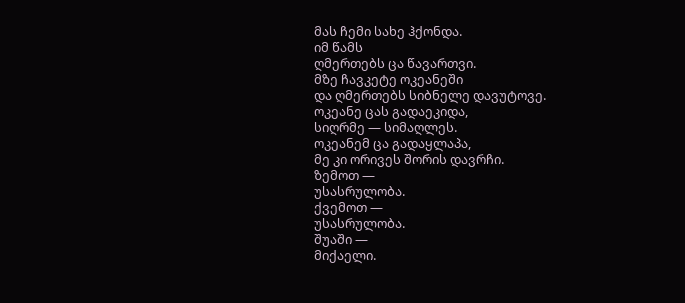მას ჩემი სახე ჰქონდა.
იმ წამს
ღმერთებს ცა წავართვი.
მზე ჩავკეტე ოკეანეში
და ღმერთებს სიბნელე დავუტოვე.
ოკეანე ცას გადაეკიდა,
სიღრმე — სიმაღლეს.
ოკეანემ ცა გადაყლაპა,
მე კი ორივეს შორის დავრჩი.
ზემოთ —
უსასრულობა.
ქვემოთ —
უსასრულობა.
შუაში —
მიქაელი.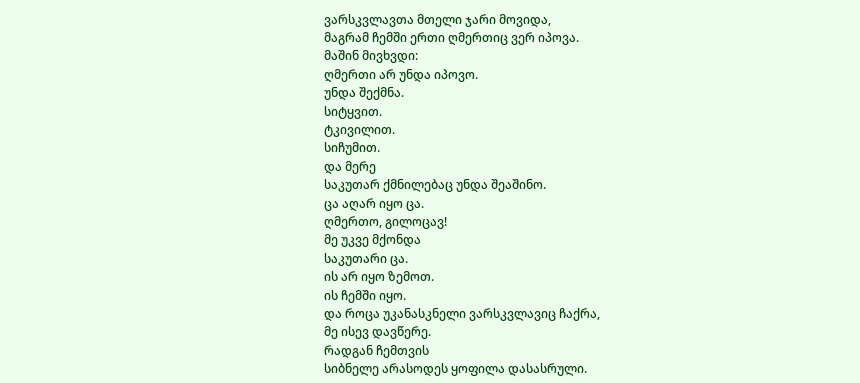ვარსკვლავთა მთელი ჯარი მოვიდა,
მაგრამ ჩემში ერთი ღმერთიც ვერ იპოვა.
მაშინ მივხვდი:
ღმერთი არ უნდა იპოვო.
უნდა შექმნა.
სიტყვით.
ტკივილით.
სიჩუმით.
და მერე
საკუთარ ქმნილებაც უნდა შეაშინო.
ცა აღარ იყო ცა.
ღმერთო, გილოცავ!
მე უკვე მქონდა
საკუთარი ცა.
ის არ იყო ზემოთ.
ის ჩემში იყო.
და როცა უკანასკნელი ვარსკვლავიც ჩაქრა,
მე ისევ დავწერე.
რადგან ჩემთვის
სიბნელე არასოდეს ყოფილა დასასრული.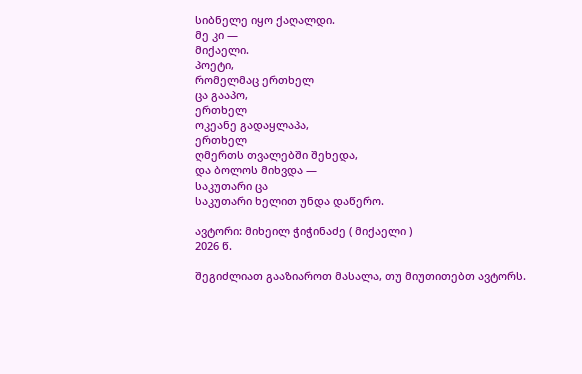სიბნელე იყო ქაღალდი.
მე კი —
მიქაელი.
პოეტი,
რომელმაც ერთხელ
ცა გააპო,
ერთხელ
ოკეანე გადაყლაპა,
ერთხელ
ღმერთს თვალებში შეხედა,
და ბოლოს მიხვდა —
საკუთარი ცა
საკუთარი ხელით უნდა დაწერო.

ავტორი: მიხეილ ჭიჭინაძე ( მიქაელი )
2026 წ.

შეგიძლიათ გააზიაროთ მასალა, თუ მიუთითებთ ავტორს.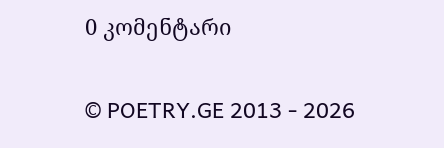0 კომენტარი

© POETRY.GE 2013 - 2026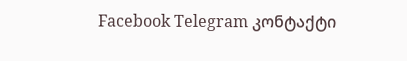Facebook Telegram კონტაქტი